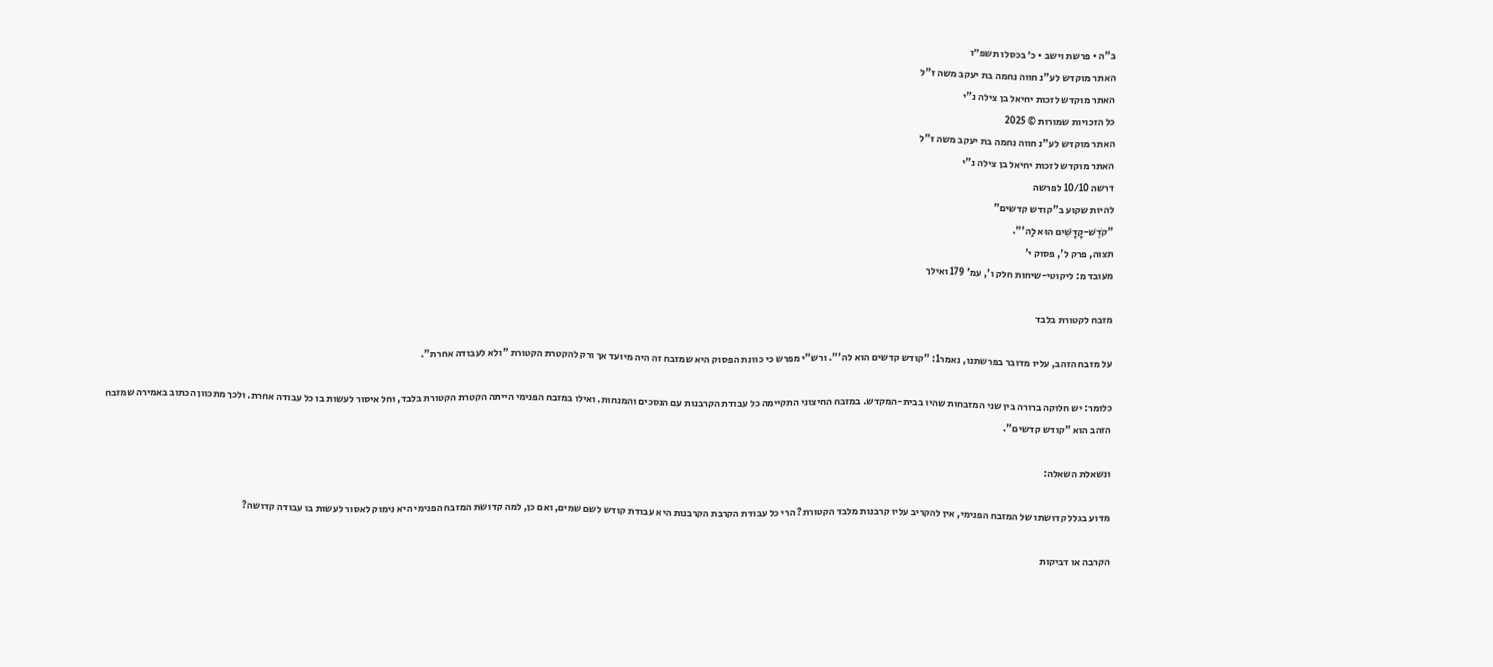ב"ה • פרשת וישב • כ׳ בכסלו תשפ״ו
האתר מוקדש לע"נ חווה נחמה בת יעקב משה ז"ל
האתר מוקדש לזכות יחיאל בן צילה נ"י
כל הזכויות שמורות © 2025
האתר מוקדש לע"נ חווה נחמה בת יעקב משה ז"ל
האתר מוקדש לזכות יחיאל בן צילה נ"י
דרשה 10/10 לפרשה
להיות שקוע ב"קודש קדשים"
"קֹדֶשׁ-קָדָשִׁים הוּא לַה'".
תצוה, פרק ל', פסוק י'
מעובד מ: ליקוטי-שיחות חלק ו', עמ' 179 ואילך

מזבח לקטורת בלבד

על מזבח הזהב, עליו מדובר בפרשתנו, נאמר1: "קודש קדשים הוא לה'". ורש"י מפרש כי כוונת הפסוק היא שמזבח זה היה מיועד אך ורק להקטרת הקטורת "ולא לעבודה אחרת".

כלומר: יש חלוקה ברורה בין שני המזבחות שהיו בבית-המקדש. במזבח החיצוני התקיימה כל עבודת הקרבנות עם הנסכים והמנחות. ואילו במזבח הפנימי הייתה הקטרת הקטורת בלבד, וחל איסור לעשות בו כל עבודה אחרת. ולכך מתכוון הכתוב באמירה שמזבח הזהב הוא "קודש קדשים".

ונשאלת השאלה:

מדוע בגלל קדושתו של המזבח הפנימי, אין להקריב עליו קרבנות מלבד הקטורת? הרי כל עבודת הקרבת הקרבנות היא עבודת קודש לשם שמים, ואם כן, למה קדושת המזבח הפנימי היא נימוק לאסור לעשות בו עבודה קדושה?

הקרבה או דביקות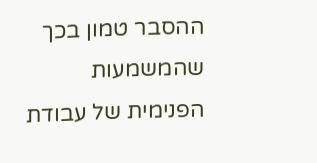ההסבר טמון בכך שהמשמעות הפנימית של עבודת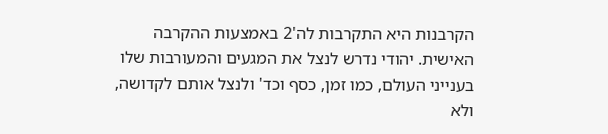הקרבנות היא התקרבות לה'2 באמצעות ההקרבה האישית. יהודי נדרש לנצל את המגעים והמעורבות שלו בענייני העולם, כמו זמן, כסף וכד' ולנצל אותם לקדושה, ולא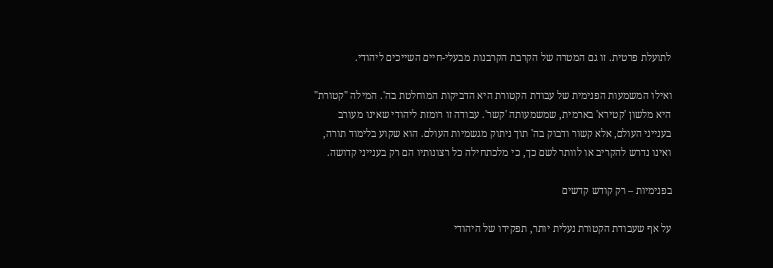לתועלת פרטית. זו גם המטרה של הקרבת הקרבנות מבעלי-חיים השייכים ליהודי.

ואילו המשמעות הפנימית של עבודת הקטורת היא הדביקות המוחלטת בה'. המילה "קטורת" היא מלשון 'קטירא' בארמית, שמשמעותה 'קשר'. עבודה זו רומזת ליהודי שאינו מעורב בענייני העולם, אלא קשור ודבוק בה' תוך ניתוק מגשמיות העולם. הוא שקוע בלימוד תורה, ואינו נדרש להקריב או לוותר לשם כך, כי מלכתחילה כל רצונותיו הם רק בענייני קדושה.

בפנימיות – רק קודש קדשים

על אף שעבודת הקטורת נעלית יותר, תפקידו של היהודי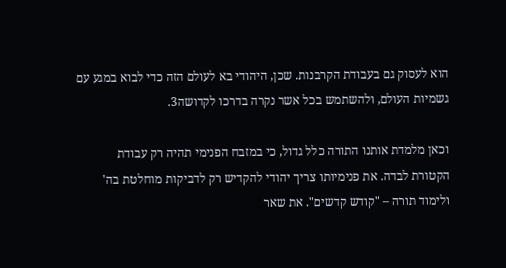הוא לעסוק גם בעבודת הקרבנות. שכן, היהודי בא לעולם הזה כדי לבוא במגע עם גשמיות העולם, ולהשתמש בכל אשר נקרה בדרכו לקדושה3.

וכאן מלמדת אותנו התורה כלל גדול, כי במזבח הפנימי תהיה רק עבודת הקטורת לבדה. את פנימיותו צריך יהודי להקדיש רק לדביקות מוחלטת בה' ולימוד תורה – "קודש קדשים". את שאר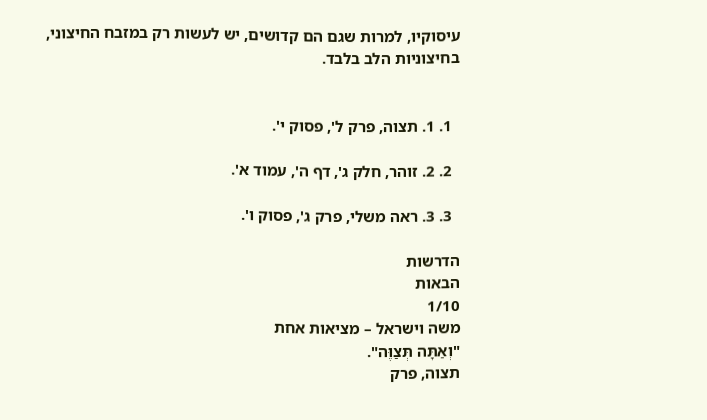עיסוקיו, למרות שגם הם קדושים, יש לעשות רק במזבח החיצוני, בחיצוניות הלב בלבד.


  1. 1. תצוה, פרק ל', פסוק י'.

  2. 2. זוהר, חלק ג', דף ה', עמוד א'.

  3. 3. ראה משלי, פרק ג', פסוק ו'.

הדרשות
הבאות
1/10
משה וישראל – מציאות אחת
"וְאַתָּה תְּצַוֶּה".
תצוה, פרק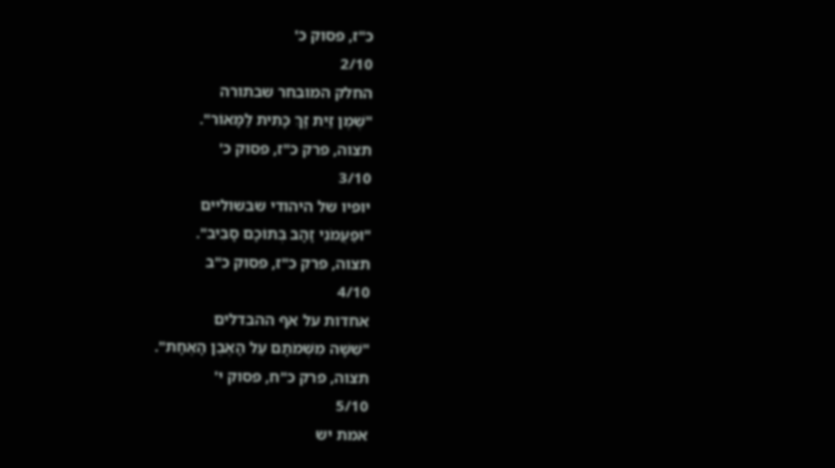כ"ז, פסוק כ'
2/10
החלק המובחר שבתורה
"שֶׁמֶן זַיִת זָךְ כָּתִית לַמָּאוֹר".
תצוה, פרק כ"ז, פסוק כ'
3/10
יופיו של היהודי שבשוליים
"וּפַעֲמֹנֵי זָהָב בְּתוֹכָם סָבִיב".
תצוה, פרק כ"ז, פסוק כ"ב
4/10
אחדות על אף ההבדלים
"שִׁשָּׁה מִשְּׁמֹתָם עַל הָאֶבֶן הָאֶחָת".
תצוה, פרק כ"ח, פסוק י'
5/10
אמת יש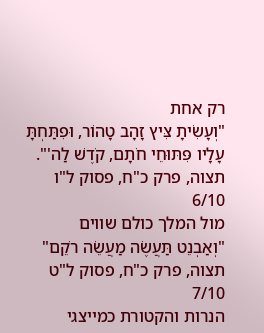רק אחת
"וְעָשִׂיתָ צִּיץ זָהָב טָהוֹר, וּפִתַּחְתָּ עָלָיו פִּתּוּחֵי חֹתָם, קֹדֶשׁ לַה'".
תצוה, פרק כ"ח, פסוק ל"ו
6/10
מול המלך כולם שווים
"וְאַבְנֵט תַּעֲשֶׂה מַעֲשֵׂה רֹקֵם"
תצוה, פרק כ"ח, פסוק ל"ט
7/10
הנרות והקטורת כמייצגי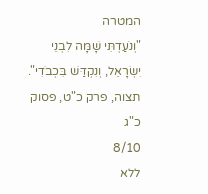המטרה
"וְנֹעַדְתִּי שָׁמָּה לִבְנֵי יִשְׂרָאֵל, וְנִקְדַּשׁ בִּכְבֹדִי".
תצוה, פרק כ"ט, פסוק כ"ג
8/10
ללא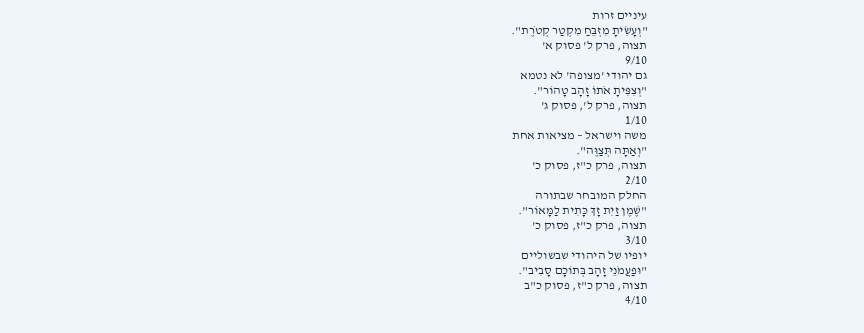עיניים זרות
"וְעָשִׂיתָ מִזְבֵּחַ מִקְטַר קְטֹרֶת".
תצוה, פרק ל' פסוק א'
9/10
גם יהודי 'מצופה' לא נטמא
"וְצִפִּיתָ אֹתוֹ זָהָב טָהוֹר".
תצוה, פרק ל', פסוק ג'
1/10
משה וישראל – מציאות אחת
"וְאַתָּה תְּצַוֶּה".
תצוה, פרק כ"ז, פסוק כ'
2/10
החלק המובחר שבתורה
"שֶׁמֶן זַיִת זָךְ כָּתִית לַמָּאוֹר".
תצוה, פרק כ"ז, פסוק כ'
3/10
יופיו של היהודי שבשוליים
"וּפַעֲמֹנֵי זָהָב בְּתוֹכָם סָבִיב".
תצוה, פרק כ"ז, פסוק כ"ב
4/10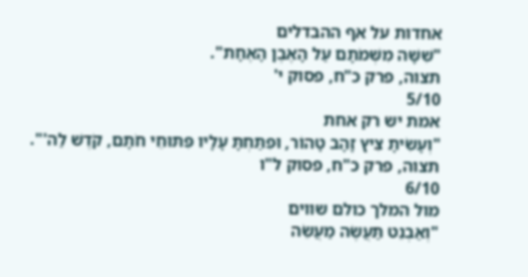אחדות על אף ההבדלים
"שִׁשָּׁה מִשְּׁמֹתָם עַל הָאֶבֶן הָאֶחָת".
תצוה, פרק כ"ח, פסוק י'
5/10
אמת יש רק אחת
"וְעָשִׂיתָ צִּיץ זָהָב טָהוֹר, וּפִתַּחְתָּ עָלָיו פִּתּוּחֵי חֹתָם, קֹדֶשׁ לַה'".
תצוה, פרק כ"ח, פסוק ל"ו
6/10
מול המלך כולם שווים
"וְאַבְנֵט תַּעֲשֶׂה מַעֲשֵׂה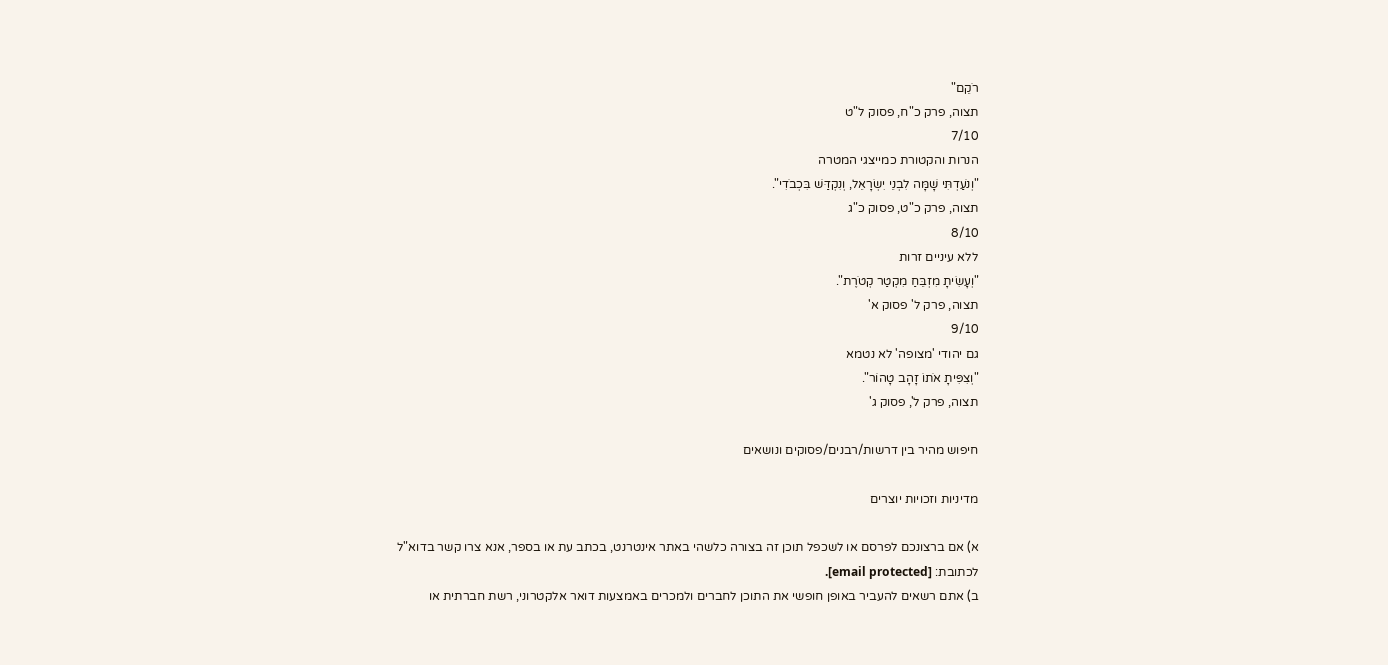רֹקֵם"
תצוה, פרק כ"ח, פסוק ל"ט
7/10
הנרות והקטורת כמייצגי המטרה
"וְנֹעַדְתִּי שָׁמָּה לִבְנֵי יִשְׂרָאֵל, וְנִקְדַּשׁ בִּכְבֹדִי".
תצוה, פרק כ"ט, פסוק כ"ג
8/10
ללא עיניים זרות
"וְעָשִׂיתָ מִזְבֵּחַ מִקְטַר קְטֹרֶת".
תצוה, פרק ל' פסוק א'
9/10
גם יהודי 'מצופה' לא נטמא
"וְצִפִּיתָ אֹתוֹ זָהָב טָהוֹר".
תצוה, פרק ל', פסוק ג'

חיפוש מהיר בין דרשות/רבנים/פסוקים ונושאים

מדיניות וזכויות יוצרים

א) אם ברצונכם לפרסם או לשכפל תוכן זה בצורה כלשהי באתר אינטרנט, בכתב עת או בספר, אנא צרו קשר בדוא"ל לכתובת: [email protected].
ב) אתם רשאים להעביר באופן חופשי את התוכן לחברים ולמכרים באמצעות דואר אלקטרוני, רשת חברתית או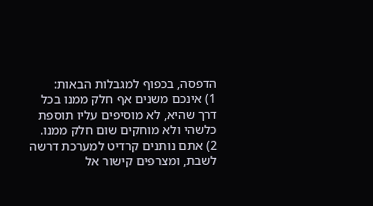הדפסה, בכפוף למגבלות הבאות:
1) אינכם משנים אף חלק ממנו בכל דרך שהיא, לא מוסיפים עליו תוספת כלשהי ולא מוחקים שום חלק ממנו.
2) אתם נותנים קרדיט למערכת דרשה לשבת, ומצרפים קישור אל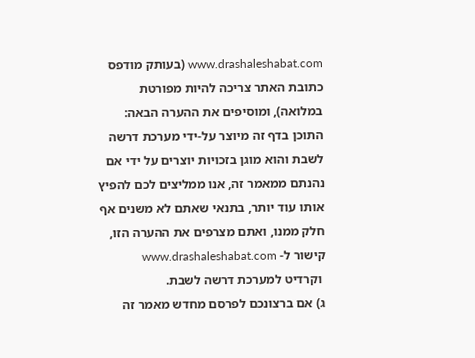www.drashaleshabat.com (בעותק מודפס כתובת האתר צריכה להיות מפורטת במלואה), ומוסיפים את ההערה הבאה:
התוכן בדף זה מיוצר על-ידי מערכת דרשה לשבת והוא מוגן בזכויות יוצרים על ידי אם נהנתם ממאמר זה, אנו ממליצים לכם להפיץ אותו עוד יותר, בתנאי שאתם לא משנים אף חלק ממנו, ואתם מצרפים את ההערה הזו, קישור ל- www.drashaleshabat.com
 וקרדיט למערכת דרשה לשבת.
ג) אם ברצונכם לפרסם מחדש מאמר זה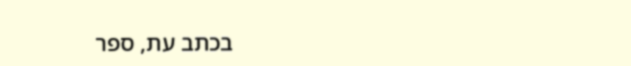בכתב עת, ספר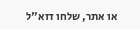או אתר, שלחו דוא"ל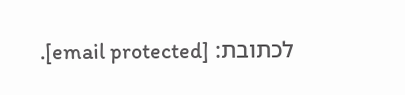לכתובת: [email protected].